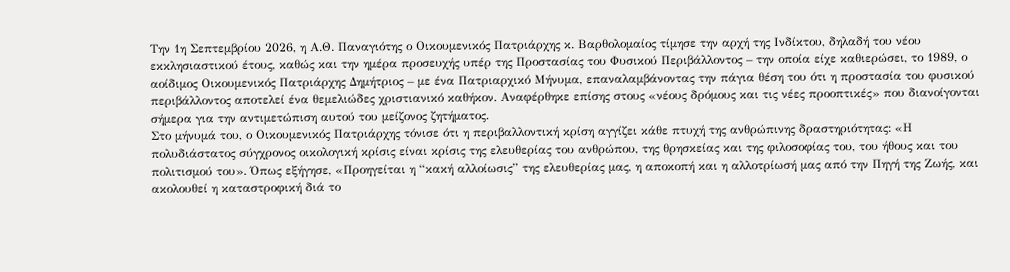Την 1η Σεπτεμβρίου 2026, η Α.Θ. Παναγιότης ο Οικουμενικός Πατριάρχης κ. Βαρθολομαίος τίμησε την αρχή της Ινδίκτου, δηλαδή του νέου εκκλησιαστικού έτους, καθώς και την ημέρα προσευχής υπέρ της Προστασίας του Φυσικού Περιβάλλοντος – την οποία είχε καθιερώσει, το 1989, ο αοίδιμος Οικουμενικός Πατριάρχης Δημήτριος – με ένα Πατριαρχικό Μήνυμα, επαναλαμβάνοντας την πάγια θέση του ότι η προστασία του φυσικού περιβάλλοντος αποτελεί ένα θεμελιώδες χριστιανικό καθήκον. Αναφέρθηκε επίσης στους «νέους δρόμους και τις νέες προοπτικές» που διανοίγονται σήμερα για την αντιμετώπιση αυτού του μείζονος ζητήματος.
Στο μήνυμά του, ο Οικουμενικός Πατριάρχης τόνισε ότι η περιβαλλοντική κρίση αγγίζει κάθε πτυχή της ανθρώπινης δραστηριότητας: «Η πολυδιάστατος σύγχρονος οικολογική κρίσις είναι κρίσις της ελευθερίας του ανθρώπου, της θρησκείας και της φιλοσοφίας του, του ήθους και του πολιτισμού του». Όπως εξήγησε, «Προηγείται η “κακή αλλοίωσις” της ελευθερίας μας, η αποκοπή και η αλλοτρίωσή μας από την Πηγή της Ζωής, και ακολουθεί η καταστροφική διά το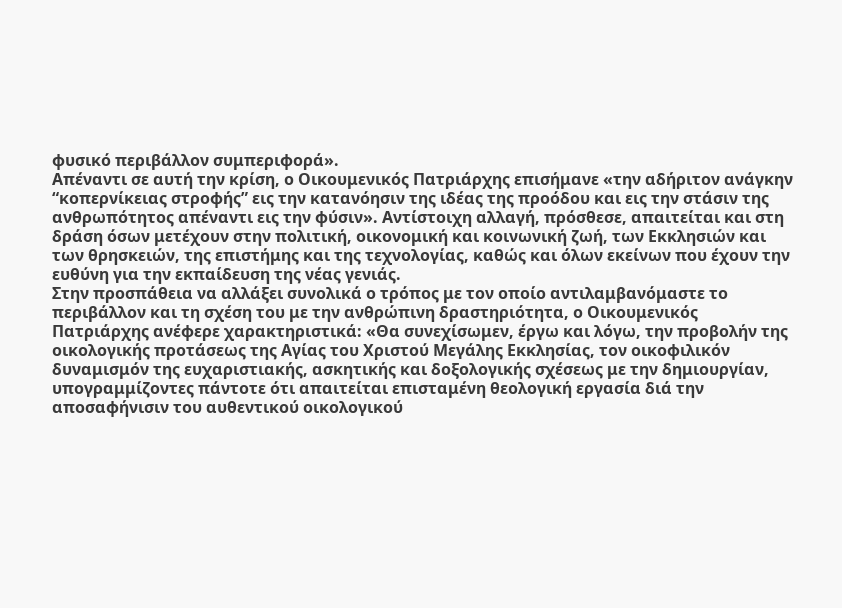φυσικό περιβάλλον συμπεριφορά».
Απέναντι σε αυτή την κρίση, ο Οικουμενικός Πατριάρχης επισήμανε «την αδήριτον ανάγκην “κοπερνίκειας στροφής” εις την κατανόησιν της ιδέας της προόδου και εις την στάσιν της ανθρωπότητος απέναντι εις την φύσιν». Αντίστοιχη αλλαγή, πρόσθεσε, απαιτείται και στη δράση όσων μετέχουν στην πολιτική, οικονομική και κοινωνική ζωή, των Εκκλησιών και των θρησκειών, της επιστήμης και της τεχνολογίας, καθώς και όλων εκείνων που έχουν την ευθύνη για την εκπαίδευση της νέας γενιάς.
Στην προσπάθεια να αλλάξει συνολικά ο τρόπος με τον οποίο αντιλαμβανόμαστε το περιβάλλον και τη σχέση του με την ανθρώπινη δραστηριότητα, ο Οικουμενικός Πατριάρχης ανέφερε χαρακτηριστικά: «Θα συνεχίσωμεν, έργω και λόγω, την προβολήν της οικολογικής προτάσεως της Αγίας του Χριστού Μεγάλης Εκκλησίας, τον οικοφιλικόν δυναμισμόν της ευχαριστιακής, ασκητικής και δοξολογικής σχέσεως με την δημιουργίαν, υπογραμμίζοντες πάντοτε ότι απαιτείται επισταμένη θεολογική εργασία διά την αποσαφήνισιν του αυθεντικού οικολογικού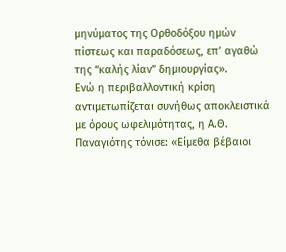μηνύματος της Ορθοδόξου ημών πίστεως και παραδόσεως, επ’ αγαθώ της “καλής λίαν” δημιουργίας».
Ενώ η περιβαλλοντική κρίση αντιμετωπίζεται συνήθως αποκλειστικά με όρους ωφελιμότητας, η Α.Θ. Παναγιότης τόνισε: «Είμεθα βέβαιοι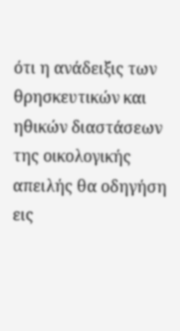ότι η ανάδειξις των θρησκευτικών και ηθικών διαστάσεων της οικολογικής απειλής θα οδηγήση εις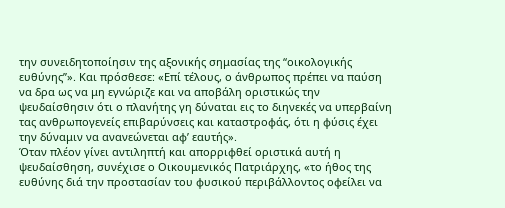την συνειδητοποίησιν της αξονικής σημασίας της “οικολογικής ευθύνης”». Και πρόσθεσε: «Επί τέλους, ο άνθρωπος πρέπει να παύση να δρα ως να μη εγνώριζε και να αποβάλη οριστικώς την ψευδαίσθησιν ότι ο πλανήτης γη δύναται εις το διηνεκές να υπερβαίνη τας ανθρωπογενείς επιβαρύνσεις και καταστροφάς, ότι η φύσις έχει την δύναμιν να ανανεώνεται αφ’ εαυτής».
Όταν πλέον γίνει αντιληπτή και απορριφθεί οριστικά αυτή η ψευδαίσθηση, συνέχισε ο Οικουμενικός Πατριάρχης, «το ήθος της ευθύνης διά την προστασίαν του φυσικού περιβάλλοντος οφείλει να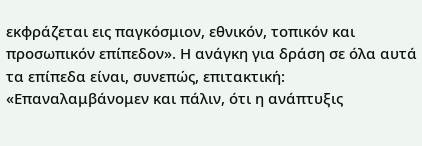εκφράζεται εις παγκόσμιον, εθνικόν, τοπικόν και προσωπικόν επίπεδον». Η ανάγκη για δράση σε όλα αυτά τα επίπεδα είναι, συνεπώς, επιτακτική: «Επαναλαμβάνομεν και πάλιν, ότι η ανάπτυξις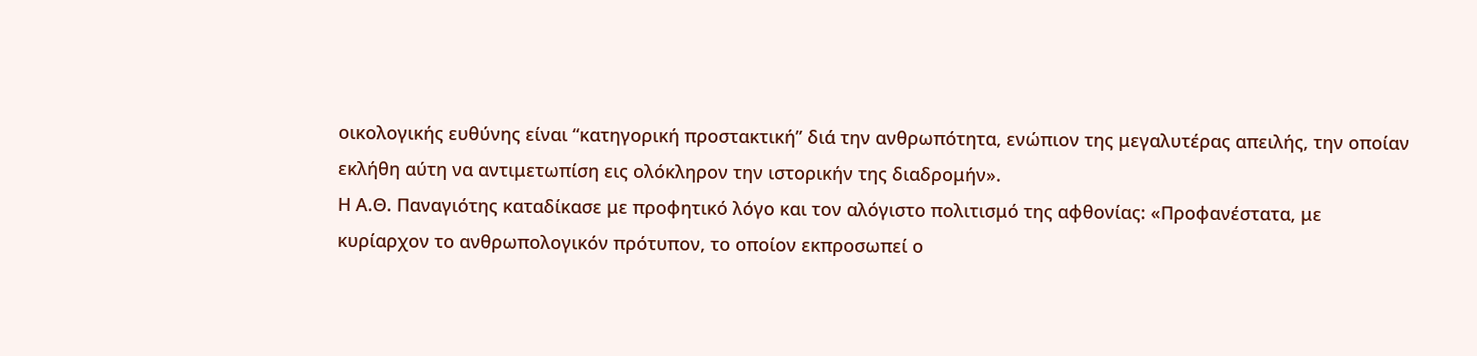οικολογικής ευθύνης είναι “κατηγορική προστακτική” διά την ανθρωπότητα, ενώπιον της μεγαλυτέρας απειλής, την οποίαν εκλήθη αύτη να αντιμετωπίση εις ολόκληρον την ιστορικήν της διαδρομήν».
Η Α.Θ. Παναγιότης καταδίκασε με προφητικό λόγο και τον αλόγιστο πολιτισμό της αφθονίας: «Προφανέστατα, με κυρίαρχον το ανθρωπολογικόν πρότυπον, το οποίον εκπροσωπεί ο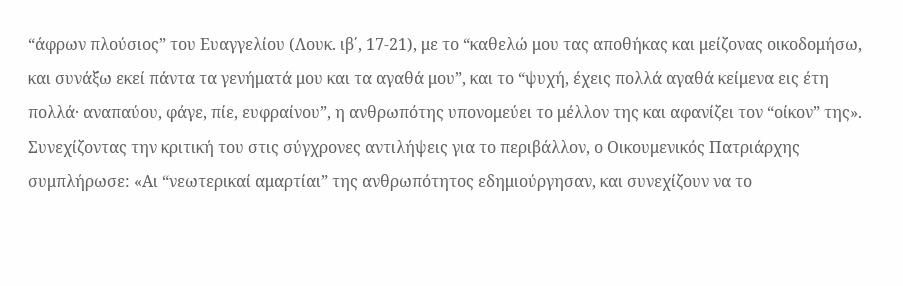“άφρων πλούσιος” του Ευαγγελίου (Λουκ. ιβ΄, 17-21), με το “καθελώ μου τας αποθήκας και μείζονας οικοδομήσω, και συνάξω εκεί πάντα τα γενήματά μου και τα αγαθά μου”, και το “ψυχή, έχεις πολλά αγαθά κείμενα εις έτη πολλά· αναπαύου, φάγε, πίε, ευφραίνου”, η ανθρωπότης υπονομεύει το μέλλον της και αφανίζει τον “οίκον” της».
Συνεχίζοντας την κριτική του στις σύγχρονες αντιλήψεις για το περιβάλλον, ο Οικουμενικός Πατριάρχης συμπλήρωσε: «Αι “νεωτερικαί αμαρτίαι” της ανθρωπότητος εδημιούργησαν, και συνεχίζουν να το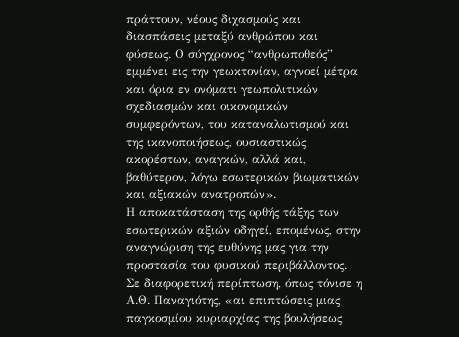πράττουν, νέους διχασμούς και διασπάσεις μεταξύ ανθρώπου και φύσεως. Ο σύγχρονος “ανθρωποθεός” εμμένει εις την γεωκτονίαν, αγνοεί μέτρα και όρια εν ονόματι γεωπολιτικών σχεδιασμών και οικονομικών συμφερόντων, του καταναλωτισμού και της ικανοποιήσεως, ουσιαστικώς ακορέστων, αναγκών, αλλά και, βαθύτερον, λόγω εσωτερικών βιωματικών και αξιακών ανατροπών».
Η αποκατάσταση της ορθής τάξης των εσωτερικών αξιών οδηγεί, επομένως, στην αναγνώριση της ευθύνης μας για την προστασία του φυσικού περιβάλλοντος. Σε διαφορετική περίπτωση, όπως τόνισε η Α.Θ. Παναγιότης, «αι επιπτώσεις μιας παγκοσμίου κυριαρχίας της βουλήσεως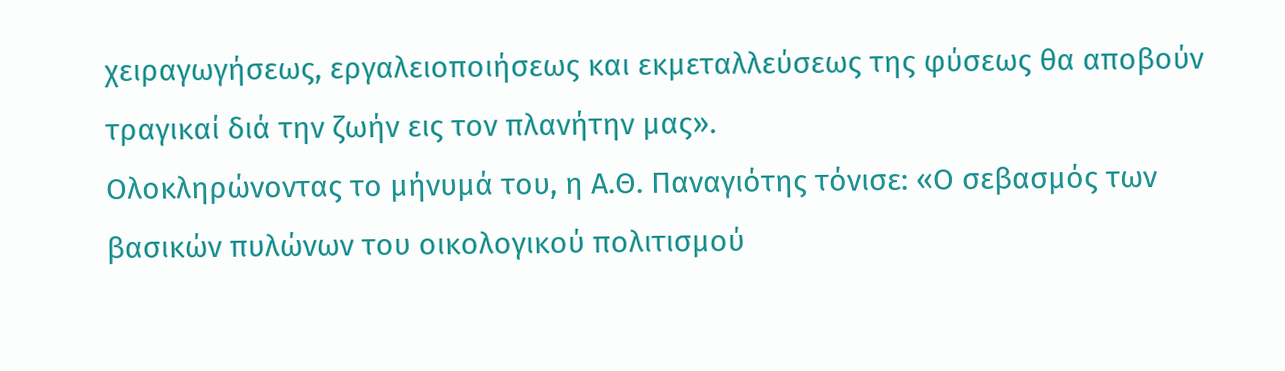χειραγωγήσεως, εργαλειοποιήσεως και εκμεταλλεύσεως της φύσεως θα αποβούν τραγικαί διά την ζωήν εις τον πλανήτην μας».
Ολοκληρώνοντας το μήνυμά του, η Α.Θ. Παναγιότης τόνισε: «Ο σεβασμός των βασικών πυλώνων του οικολογικού πολιτισμού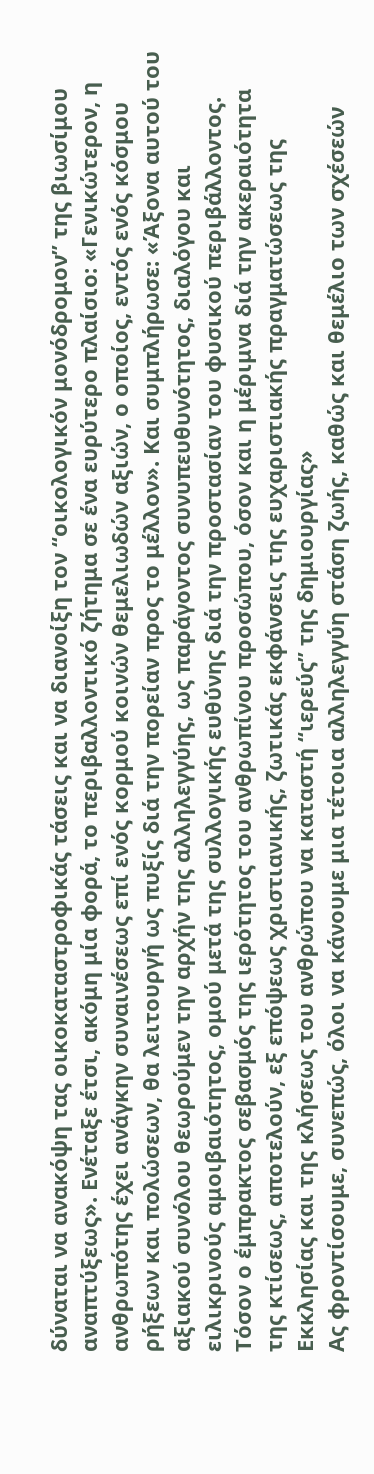δύναται να ανακόψη τας οικοκαταστροφικάς τάσεις και να διανοίξη τον “οικολογικόν μονόδρομον” της βιωσίμου αναπτύξεως». Ενέταξε έτσι, ακόμη μία φορά, το περιβαλλοντικό ζήτημα σε ένα ευρύτερο πλαίσιο: «Γενικώτερον, η ανθρωπότης έχει ανάγκην συναινέσεως επί ενός κορμού κοινών θεμελιωδών αξιών, ο οποίος, εντός ενός κόσμου ρήξεων και πολώσεων, θα λειτουργή ως πυξίς διά την πορείαν προς το μέλλον». Και συμπλήρωσε: «Άξονα αυτού του αξιακού συνόλου θεωρούμεν την αρχήν της αλληλεγγύης, ως παράγοντος συνυπευθυνότητος, διαλόγου και ειλικρινούς αμοιβαιότητος, ομού μετά της συλλογικής ευθύνης διά την προστασίαν του φυσικού περιβάλλοντος. Τόσον ο έμπρακτος σεβασμός της ιερότητος του ανθρωπίνου προσώπου, όσον και η μέριμνα διά την ακεραιότητα της κτίσεως, αποτελούν, εξ επόψεως χριστιανικής, ζωτικάς εκφάνσεις της ευχαριστιακής πραγματώσεως της Εκκλησίας και της κλήσεως του ανθρώπου να καταστή “ιερεύς” της δημιουργίας»
Ας φροντίσουμε, συνεπώς, όλοι να κάνουμε μια τέτοια αλληλεγγύη στάση ζωής, καθώς και θεμέλιο των σχέσεών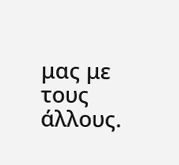μας με τους άλλους.